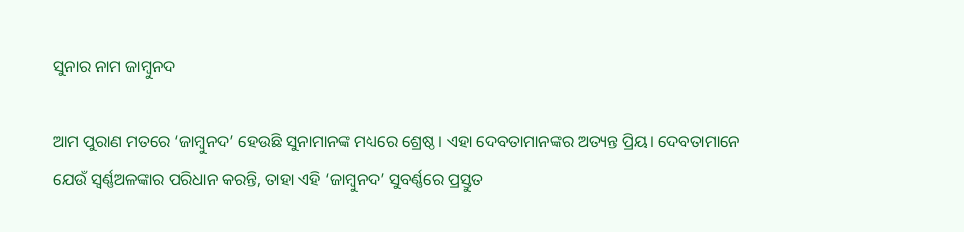ସୁନାର ନାମ ଜାମ୍ବୁନଦ

ଆମ ପୁରାଣ ମତରେ ‘ଜାମ୍ବୁନଦ’ ହେଉଛି ସୁନାମାନଙ୍କ ମଧ୍ୟରେ ଶ୍ରେଷ୍ଠ। ଏହା ଦେବତାମାନଙ୍କର ଅତ୍ୟନ୍ତ ପ୍ରିୟ। ଦେବତାମାନେ ଯେଉଁ ସ୍ୱର୍ଣ୍ଣଅଳଙ୍କାର ପରିଧାନ କରନ୍ତି, ତାହା ଏହି ‘ଜାମ୍ବୁନଦ’ ସୁବର୍ଣ୍ଣରେ ପ୍ରସ୍ତୁତ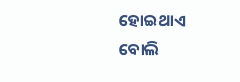ହୋଇଥାଏ ବୋଲି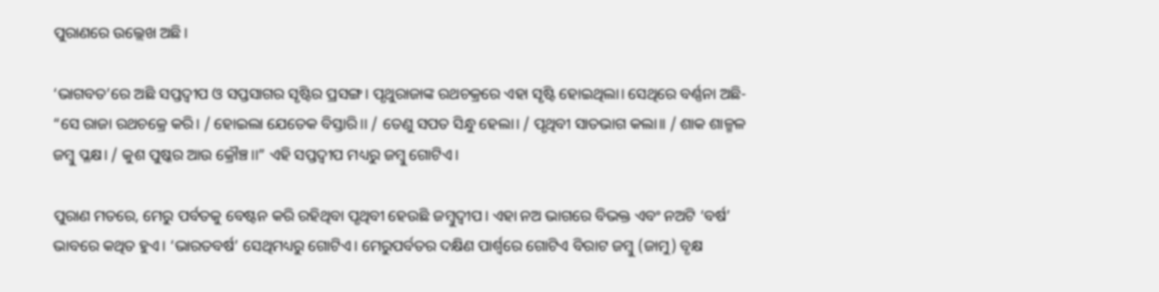ପୁରାଣରେ ଉଲ୍ଲେଖ ଅଛି।

‘ଭାଗବତ’ରେ ଅଛି ସପ୍ତଦ୍ୱୀପ ଓ ସପ୍ତସାଗର ସୃଷ୍ଟିର ପ୍ରସଙ୍ଗ। ପୃଥୁରାଜାଙ୍କ ରଥଚକ୍ରରେ ଏହା ସୃଷ୍ଟି ହୋଇଥିଲା। ସେଥିରେ ବର୍ଣ୍ଣନା ଅଛି- “ସେ ରାଜା ରଥଚକ୍ରେ କରି। / ହୋଇଲା ଯେତେକ ବିସ୍ତାରି।। / ତେଣୁ ସପତ ସିନ୍ଧୁ ହେଲା। / ପୃଥିବୀ ସାତଭାଗ କଲା।। / ଶାକ ଶାଳ୍ମଳ ଜମ୍ବୁ ପ୍ଳକ୍ଷ। / କୁଶ ପୁଷ୍କର ଆଉ କ୍ରୌଞ୍ଚ।।” ଏହି ସପ୍ତଦ୍ୱୀପ ମଧ୍ୟରୁ ଜମ୍ବୁ ଗୋଟିଏ।

ପୁରାଣ ମତରେ, ମେରୁ ପର୍ବତକୁ ବେଷ୍ଟନ କରି ରହିଥିବା ପୃଥିବୀ ହେଉଛି ଜମ୍ବୁଦ୍ୱୀପ। ଏହା ନଅ ଭାଗରେ ବିଭକ୍ତ ଏବଂ ନଅଟି ‘ବର୍ଷ’ ଭାବରେ କଥିତ ହୁଏ। ‘ଭାରତବର୍ଷ’ ସେଥିମଧ୍ୟରୁ ଗୋଟିଏ। ମେରୁପର୍ବତର ଦକ୍ଷିଣ ପାର୍ଶ୍ବରେ ଗୋଟିଏ ବିରାଟ ଜମ୍ବୁ (ଜାମୁ) ବୃକ୍ଷ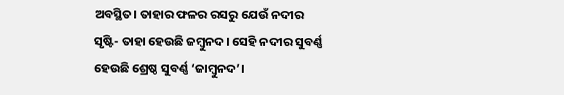ଅବସ୍ଥିତ। ତାହାର ଫଳର ରସରୁ ଯେଉଁ ନଦୀର ସୃଷ୍ଟି- ତାହା ହେଉଛି ଜମ୍ବୁନଦ। ସେହି ନଦୀର ସୁବର୍ଣ୍ଣ ହେଉଛି ଶ୍ରେଷ୍ଠ ସୁବର୍ଣ୍ଣ ‘ଜାମ୍ବୁନଦ’।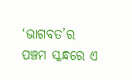‘ଭାଗବତ’ର ପଞ୍ଚମ ସ୍କନ୍ଧରେ ଏ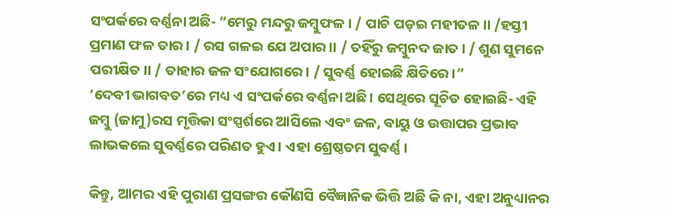ସଂପର୍କରେ ବର୍ଣ୍ଣନା ଅଛି- “ମେରୁ ମନ୍ଦରୁ ଜମ୍ବୁଫଳ। / ପାଚି ପଡ଼ଇ ମହୀତଳ।। /ହସ୍ତୀ ପ୍ରମାଣ ଫଳ ତାର। / ରସ ଗଳଇ ଯେ ଅପାର।। / ତହିଁରୁ ଜମ୍ବୁନଦ ଜାତ। / ଶୁଣ ସୁମନେ ପରୀକ୍ଷିତ।। / ତାହାର ଜଳ ସଂଯୋଗରେ। / ସୁବର୍ଣ୍ଣ ହୋଇଛି କ୍ଷିତିରେ।”
‘ଦେବୀ ଭାଗବତ’ରେ ମଧ୍ୟ ଏ ସଂପର୍କରେ ବର୍ଣ୍ଣନା ଅଛି। ସେଥିରେ ସୂଚିତ ହୋଇଛି- ଏହି ଜମ୍ବୁ (ଜାମୁ)ରସ ମୃତ୍ତିକା ସଂସ୍ପର୍ଶରେ ଆସିଲେ ଏବଂ ଜଳ, ବାୟୁ ଓ ଉତ୍ତାପର ପ୍ରଭାବ ଲାଭକଲେ ସୁବର୍ଣ୍ଣରେ ପରିଣତ ହୁଏ। ଏହା ଶ୍ରେଷ୍ଠତମ ସୁବର୍ଣ୍ଣ।

କିନ୍ତୁ, ଆମର ଏହି ପୁରାଣ ପ୍ରସଙ୍ଗର କୌଣସି ବୈଜ୍ଞାନିକ ଭିତ୍ତି ଅଛି କି ନା, ଏହା ଅନୁଧ୍ୟାନର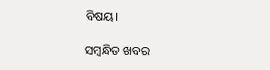ବିଷୟ।

ସମ୍ବନ୍ଧିତ ଖବର